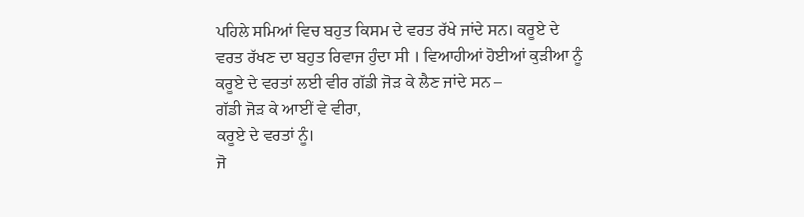ਪਹਿਲੇ ਸਮਿਆਂ ਵਿਚ ਬਹੁਤ ਕਿਸਮ ਦੇ ਵਰਤ ਰੱਖੇ ਜਾਂਦੇ ਸਨ। ਕਰੂਏ ਦੇ ਵਰਤ ਰੱਖਣ ਦਾ ਬਹੁਤ ਰਿਵਾਜ ਹੁੰਦਾ ਸੀ । ਵਿਆਹੀਆਂ ਹੋਈਆਂ ਕੁੜੀਆ ਨੂੰ ਕਰੂਏ ਦੇ ਵਰਤਾਂ ਲਈ ਵੀਰ ਗੱਡੀ ਜੋੜ ਕੇ ਲੈਣ ਜਾਂਦੇ ਸਨ –
ਗੱਡੀ ਜੋੜ ਕੇ ਆਈਂ ਵੇ ਵੀਰਾ,
ਕਰੂਏ ਦੇ ਵਰਤਾਂ ਨੂੰ।
ਜੋ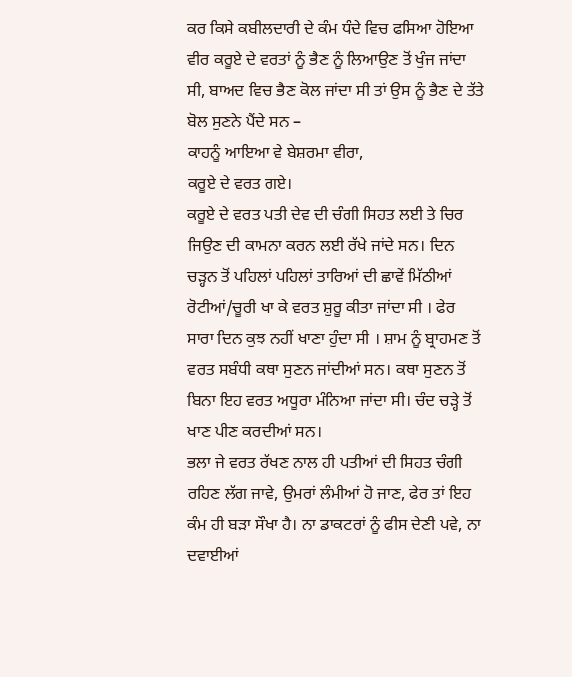ਕਰ ਕਿਸੇ ਕਬੀਲਦਾਰੀ ਦੇ ਕੰਮ ਧੰਦੇ ਵਿਚ ਫਸਿਆ ਹੋਇਆ ਵੀਰ ਕਰੂਏ ਦੇ ਵਰਤਾਂ ਨੂੰ ਭੈਣ ਨੂੰ ਲਿਆਉਣ ਤੋਂ ਖੁੰਜ ਜਾਂਦਾ ਸੀ, ਬਾਅਦ ਵਿਚ ਭੈਣ ਕੋਲ ਜਾਂਦਾ ਸੀ ਤਾਂ ਉਸ ਨੂੰ ਭੈਣ ਦੇ ਤੱਤੇ ਬੋਲ ਸੁਣਨੇ ਪੈਂਦੇ ਸਨ –
ਕਾਹਨੂੰ ਆਇਆ ਵੇ ਬੇਸ਼ਰਮਾ ਵੀਰਾ,
ਕਰੂਏ ਦੇ ਵਰਤ ਗਏ।
ਕਰੂਏ ਦੇ ਵਰਤ ਪਤੀ ਦੇਵ ਦੀ ਚੰਗੀ ਸਿਹਤ ਲਈ ਤੇ ਚਿਰ ਜਿਉਣ ਦੀ ਕਾਮਨਾ ਕਰਨ ਲਈ ਰੱਖੇ ਜਾਂਦੇ ਸਨ। ਦਿਨ ਚੜ੍ਹਨ ਤੋਂ ਪਹਿਲਾਂ ਪਹਿਲਾਂ ਤਾਰਿਆਂ ਦੀ ਛਾਵੇਂ ਮਿੱਠੀਆਂ ਰੋਟੀਆਂ/ਚੂਰੀ ਖਾ ਕੇ ਵਰਤ ਸ਼ੁਰੂ ਕੀਤਾ ਜਾਂਦਾ ਸੀ । ਫੇਰ ਸਾਰਾ ਦਿਨ ਕੁਝ ਨਹੀਂ ਖਾਣਾ ਹੁੰਦਾ ਸੀ । ਸ਼ਾਮ ਨੂੰ ਬ੍ਰਾਹਮਣ ਤੋਂ ਵਰਤ ਸਬੰਧੀ ਕਥਾ ਸੁਣਨ ਜਾਂਦੀਆਂ ਸਨ। ਕਥਾ ਸੁਣਨ ਤੋਂ ਬਿਨਾ ਇਹ ਵਰਤ ਅਧੂਰਾ ਮੰਨਿਆ ਜਾਂਦਾ ਸੀ। ਚੰਦ ਚੜ੍ਹੇ ਤੋਂ ਖਾਣ ਪੀਣ ਕਰਦੀਆਂ ਸਨ।
ਭਲਾ ਜੇ ਵਰਤ ਰੱਖਣ ਨਾਲ ਹੀ ਪਤੀਆਂ ਦੀ ਸਿਹਤ ਚੰਗੀ ਰਹਿਣ ਲੱਗ ਜਾਵੇ, ਉਮਰਾਂ ਲੰਮੀਆਂ ਹੋ ਜਾਣ, ਫੇਰ ਤਾਂ ਇਹ ਕੰਮ ਹੀ ਬੜਾ ਸੌਖਾ ਹੈ। ਨਾ ਡਾਕਟਰਾਂ ਨੂੰ ਫੀਸ ਦੇਣੀ ਪਵੇ, ਨਾ ਦਵਾਈਆਂ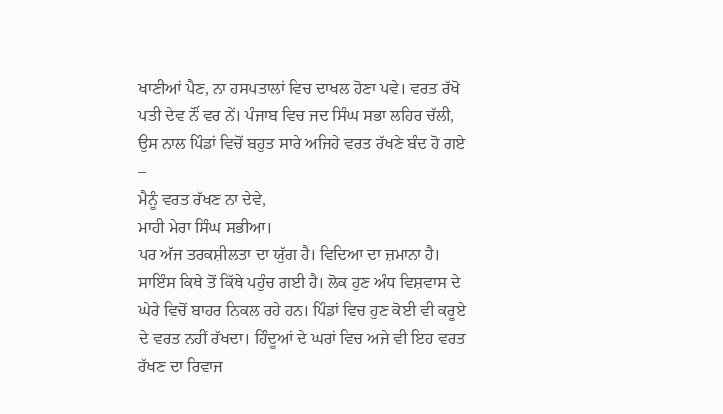ਖਾਣੀਆਂ ਪੈਣ, ਨਾ ਹਸਪਤਾਲਾਂ ਵਿਚ ਦਾਖਲ ਹੋਣਾ ਪਵੇ। ਵਰਤ ਰੱਖੋ ਪਤੀ ਦੇਵ ਨੌਂ ਵਰ ਨੇਂ। ਪੰਜਾਬ ਵਿਚ ਜਦ ਸਿੰਘ ਸਭਾ ਲਹਿਰ ਚੱਲੀ, ਉਸ ਨਾਲ ਪਿੰਡਾਂ ਵਿਚੋਂ ਬਹੁਤ ਸਾਰੇ ਅਜਿਹੇ ਵਰਤ ਰੱਖਣੇ ਬੰਦ ਹੋ ਗਏ –
ਮੈਨੂੰ ਵਰਤ ਰੱਖਣ ਨਾ ਦੇਵੇ,
ਮਾਹੀ ਮੇਰਾ ਸਿੰਘ ਸਭੀਆ।
ਪਰ ਅੱਜ ਤਰਕਸ਼ੀਲਤਾ ਦਾ ਯੁੱਗ ਹੈ। ਵਿਦਿਆ ਦਾ ਜ਼ਮਾਨਾ ਹੈ। ਸਾਇੰਸ ਕਿਥੇ ਤੋਂ ਕਿੱਥੇ ਪਹੁੰਚ ਗਈ ਹੈ। ਲੋਕ ਹੁਣ ਅੰਧ ਵਿਸ਼ਵਾਸ ਦੇ ਘੇਰੇ ਵਿਚੋਂ ਬਾਹਰ ਨਿਕਲ ਰਹੇ ਹਨ। ਪਿੰਡਾਂ ਵਿਚ ਹੁਣ ਕੋਈ ਵੀ ਕਰੂਏ ਦੇ ਵਰਤ ਨਹੀਂ ਰੱਖਦਾ। ਹਿੰਦੂਆਂ ਦੇ ਘਰਾਂ ਵਿਚ ਅਜੇ ਵੀ ਇਹ ਵਰਤ ਰੱਖਣ ਦਾ ਰਿਵਾਜ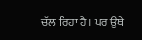ਚੱਲ ਰਿਹਾ ਹੈ। ਪਰ ਉਥੇ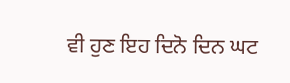ਵੀ ਹੁਣ ਇਹ ਦਿਨੋ ਦਿਨ ਘਟ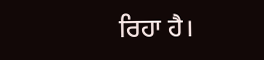ਰਿਹਾ ਹੈ।